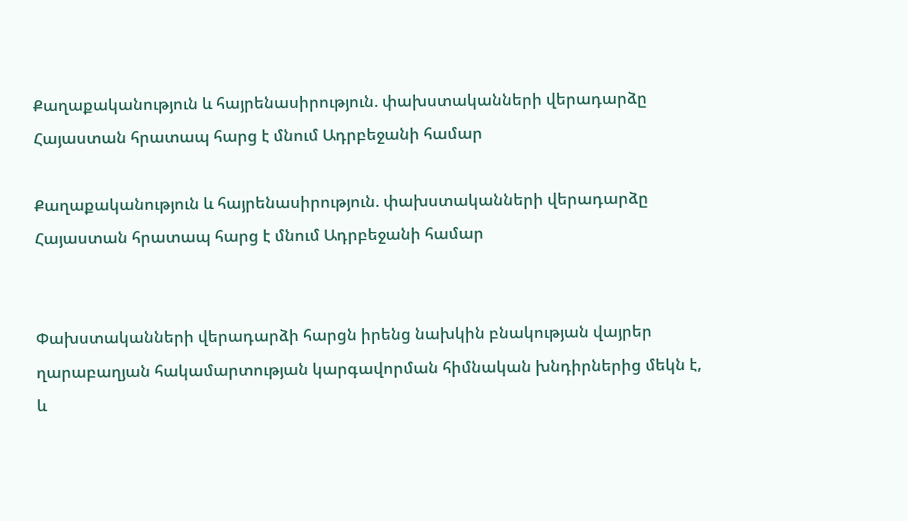Քաղաքականություն և հայրենասիրություն. փախստականների վերադարձը Հայաստան հրատապ հարց է մնում Ադրբեջանի համար

Քաղաքականություն և հայրենասիրություն. փախստականների վերադարձը Հայաստան հրատապ հարց է մնում Ադրբեջանի համար


Փախստականների վերադարձի հարցն իրենց նախկին բնակության վայրեր ղարաբաղյան հակամարտության կարգավորման հիմնական խնդիրներից մեկն է, և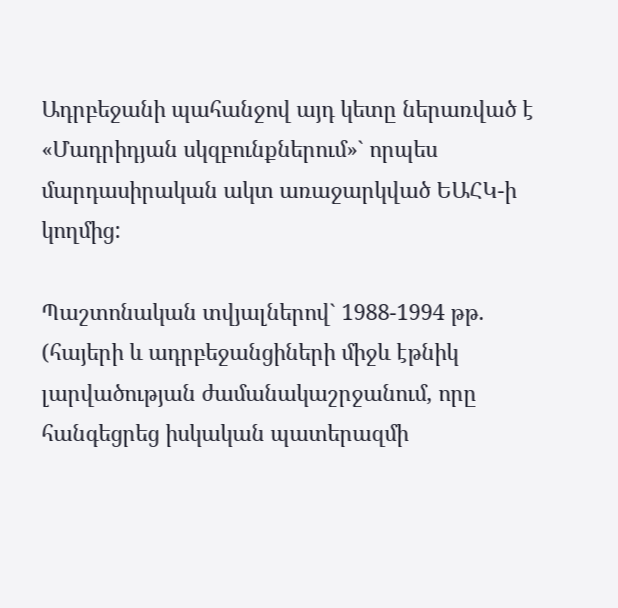Ադրբեջանի պահանջով այդ կետը ներառված է «Մադրիդյան սկզբունքներում»` որպես մարդասիրական ակտ առաջարկված ԵԱՀԿ-ի կողմից:

Պաշտոնական տվյալներով` 1988-1994 թթ. (հայերի և ադրբեջանցիների միջև էթնիկ լարվածության ժամանակաշրջանում, որը հանգեցրեց իսկական պատերազմի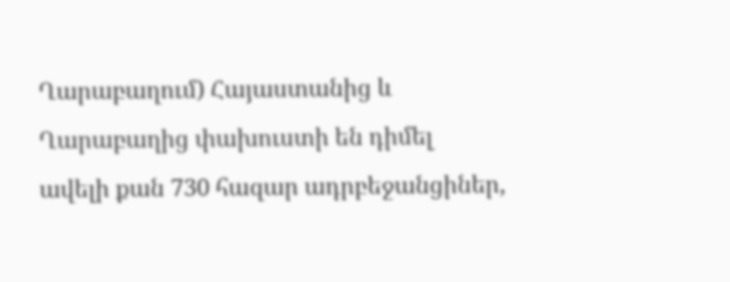Ղարաբաղում) Հայաստանից և Ղարաբաղից փախուստի են դիմել ավելի քան 730 հազար ադրբեջանցիներ,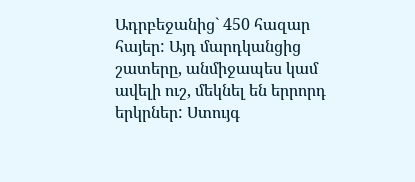Ադրբեջանից` 450 հազար հայեր: Այդ մարդկանցից շատերը, անմիջապես կամ ավելի ուշ, մեկնել են երրորդ երկրներ: Ստույգ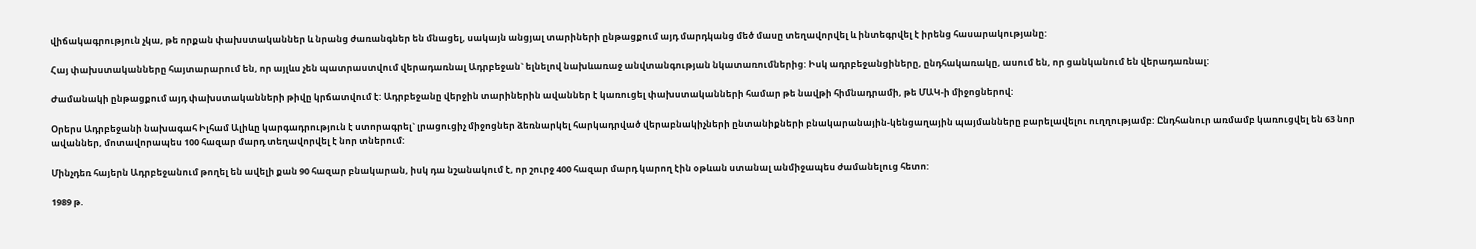վիճակագրություն չկա, թե որքան փախստականներ և նրանց ժառանգներ են մնացել, սակայն անցյալ տարիների ընթացքում այդ մարդկանց մեծ մասը տեղավորվել և ինտեգրվել է իրենց հասարակությանը:

Հայ փախստականները հայտարարում են, որ այլևս չեն պատրաստվում վերադառնալ Ադրբեջան` ելնելով նախևառաջ անվտանգության նկատառումներից: Իսկ ադրբեջանցիները, ընդհակառակը, ասում են, որ ցանկանում են վերադառնալ:

Ժամանակի ընթացքում այդ փախստականների թիվը կրճատվում է: Ադրբեջանը վերջին տարիներին ավաններ է կառուցել փախստականների համար թե նավթի հիմնադրամի, թե ՄԱԿ-ի միջոցներով:

Օրերս Ադրբեջանի նախագահ Իլհամ Ալիևը կարգադրություն է ստորագրել` լրացուցիչ միջոցներ ձեռնարկել հարկադրված վերաբնակիչների ընտանիքների բնակարանային-կենցաղային պայմանները բարելավելու ուղղությամբ: Ընդհանուր առմամբ կառուցվել են 63 նոր ավաններ, մոտավորապես 100 հազար մարդ տեղավորվել է նոր տներում:

Մինչդեռ հայերն Ադրբեջանում թողել են ավելի քան 90 հազար բնակարան, իսկ դա նշանակում է, որ շուրջ 400 հազար մարդ կարող էին օթևան ստանալ անմիջապես ժամանելուց հետո:

1989 թ.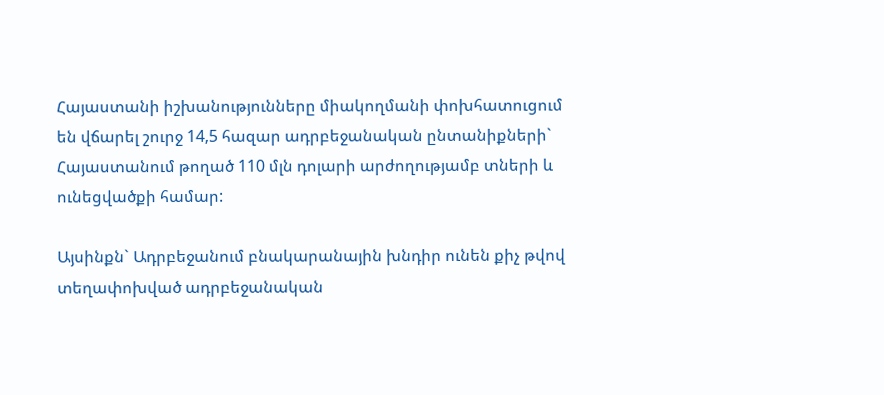Հայաստանի իշխանությունները միակողմանի փոխհատուցում են վճարել շուրջ 14,5 հազար ադրբեջանական ընտանիքների` Հայաստանում թողած 110 մլն դոլարի արժողությամբ տների և ունեցվածքի համար:

Այսինքն` Ադրբեջանում բնակարանային խնդիր ունեն քիչ թվով տեղափոխված ադրբեջանական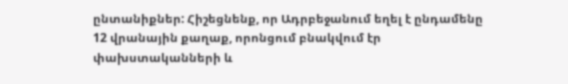ընտանիքներ: Հիշեցնենք, որ Ադրբեջանում եղել է ընդամենը 12 վրանային քաղաք, որոնցում բնակվում էր փախստականների և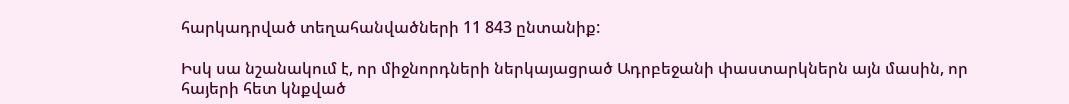հարկադրված տեղահանվածների 11 843 ընտանիք:

Իսկ սա նշանակում է, որ միջնորդների ներկայացրած Ադրբեջանի փաստարկներն այն մասին, որ հայերի հետ կնքված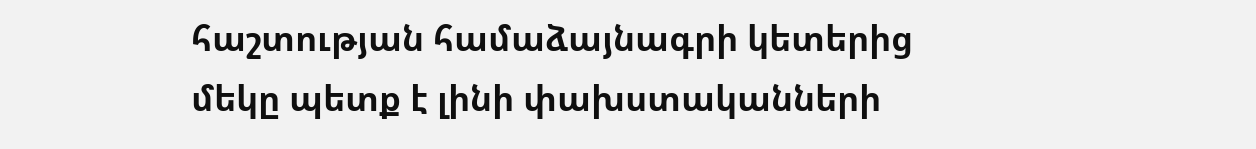հաշտության համաձայնագրի կետերից մեկը պետք է լինի փախստականների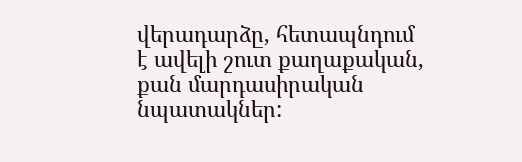վերադարձը, հետապնդում է ավելի շուտ քաղաքական, քան մարդասիրական նպատակներ: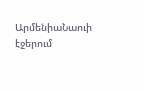ԱրմենիաՆաուի էջերում